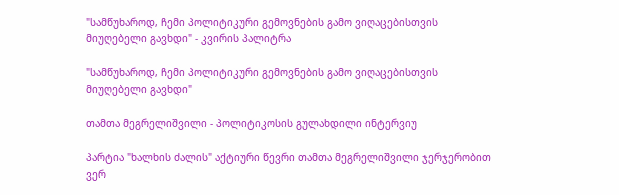"სამწუხაროდ, ჩემი პოლიტიკური გემოვნების გამო ვიღაცებისთვის მიუღებელი გავხდი" - კვირის პალიტრა

"სამწუხაროდ, ჩემი პოლიტიკური გემოვნების გამო ვიღაცებისთვის მიუღებელი გავხდი"

თამთა მეგრელიშვილი - პოლიტიკოსის გულახდილი ინტერვიუ

პარტია "ხალხის ძალის" აქტიური წევრი თამთა მეგრელიშვილი ჯერჯერობით ვერ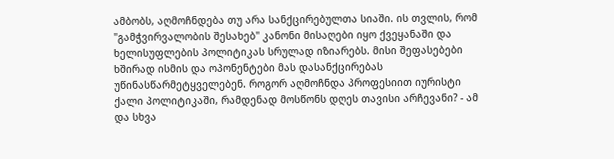ამბობს, აღმოჩნდება თუ არა სანქცირებულთა სიაში. ის თვლის, რომ "გამჭვირვალობის შესახებ" კანონი მისაღები იყო ქვეყანაში და ხელისუფლების პოლიტიკას სრულად იზიარებს. მისი შეფასებები ხშირად ისმის და ოპონენტები მას დასანქცირებას უწინასწარმეტყველებენ. როგორ აღმოჩნდა პროფესიით იურისტი ქალი პოლიტიკაში, რამდენად მოსწონს დღეს თავისი არჩევანი? - ამ და სხვა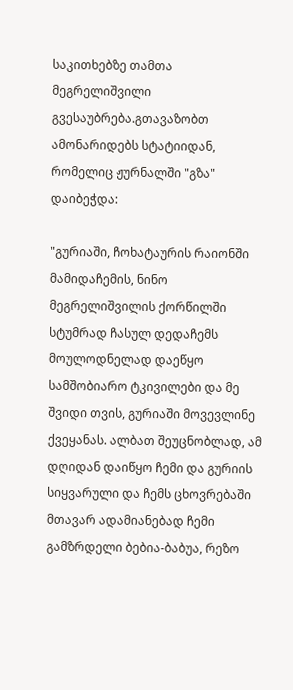საკითხებზე თამთა მეგრელიშვილი გვესაუბრება.გთავაზობთ ამონარიდებს სტატიიდან, რომელიც ჟურნალში "გზა" დაიბეჭდა:

"გურიაში, ჩოხატაურის რაიონში მამიდაჩემის, ნინო მეგრელიშვილის ქორწილში სტუმრად ჩასულ დედაჩემს მოულოდნელად დაეწყო სამშობიარო ტკივილები და მე შვიდი თვის, გურიაში მოვევლინე ქვეყანას. ალბათ შეუცნობლად, ამ დღიდან დაიწყო ჩემი და გურიის სიყვარული და ჩემს ცხოვრებაში მთავარ ადამიანებად ჩემი გამზრდელი ბებია-ბაბუა, რეზო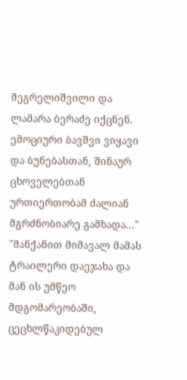მეგრელიშვილი და ლამარა ბერაძე იქცნენ. ემოციური ბავშვი ვიყავი და ბუნებასთან, შინაურ ცხოველებთან ურთიერთობამ ძალიან მგრძნობიარე გამხადა..." "მანქანით მიმავალ მამას ტრაილერი დაეჯახა და მან ის უმწეო მდგომარეობაში, ცეცხლწაკიდებულ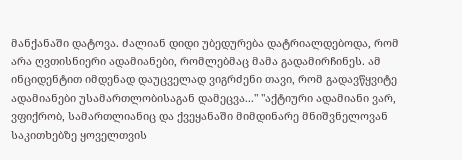მანქანაში დატოვა. ძალიან დიდი უბედურება დატრიალდებოდა, რომ არა ღვთისნიერი ადამიანები, რომლებმაც მამა გადამირჩინეს. ამ ინციდენტით იმდენად დაუცველად ვიგრძენი თავი, რომ გადავწყვიტე ადამიანები უსამართლობისაგან დამეცვა..." "აქტიური ადამიანი ვარ, ვფიქრობ, სამართლიანიც და ქვეყანაში მიმდინარე მნიშვნელოვან საკითხებზე ყოველთვის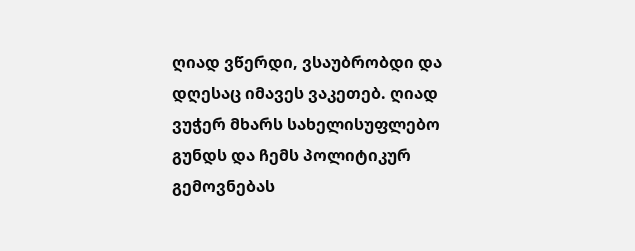ღიად ვწერდი, ვსაუბრობდი და დღესაც იმავეს ვაკეთებ. ღიად ვუჭერ მხარს სახელისუფლებო გუნდს და ჩემს პოლიტიკურ გემოვნებას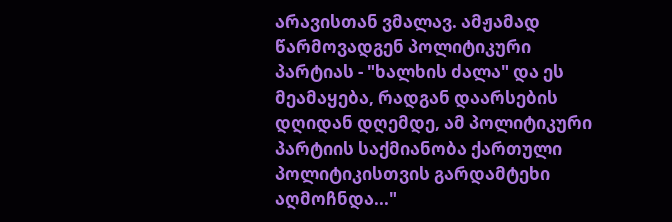არავისთან ვმალავ. ამჟამად წარმოვადგენ პოლიტიკური პარტიას - "ხალხის ძალა" და ეს მეამაყება, რადგან დაარსების დღიდან დღემდე, ამ პოლიტიკური პარტიის საქმიანობა ქართული პოლიტიკისთვის გარდამტეხი აღმოჩნდა..."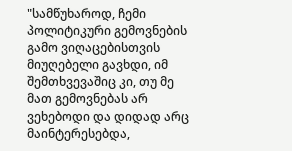"სამწუხაროდ, ჩემი პოლიტიკური გემოვნების გამო ვიღაცებისთვის მიუღებელი გავხდი, იმ შემთხვევაშიც კი, თუ მე მათ გემოვნებას არ ვეხებოდი და დიდად არც მაინტერესებდა,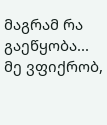მაგრამ რა გაეწყობა... მე ვფიქრობ,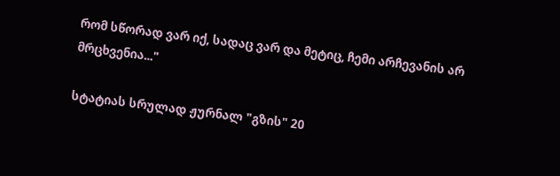რომ სწორად ვარ იქ, სადაც ვარ და მეტიც, ჩემი არჩევანის არ მრცხვენია..."

სტატიას სრულად ჟურნალ "გზის" 20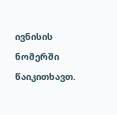ივნისის ნომერში წაიკითხავთ.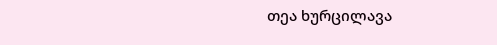თეა ხურცილავა